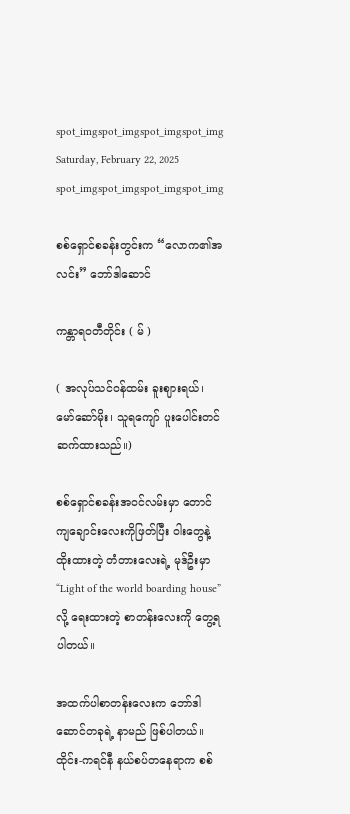spot_imgspot_imgspot_imgspot_img
Saturday, February 22, 2025
spot_imgspot_imgspot_imgspot_img

စစ်ရှောင်စခန်းတွင်းက “လောက၏အလင်း” ဘော်ဒါဆောင်

ကန္တာရဝတီတိုင်း ( မ် )

( အလုပ်သင်ဝန်ထမ်း ခူးဈားရယ်၊ မော်ဆော်မိုး၊ သူရကျော် ပူးပေါင်းတင်ဆက်ထားသည်။)

စစ်ရှောင်စခန်းအဝင်လမ်းမှာ တောင်ကျချောင်းလေးကိုဖြတ်ပြီး ဝါးတွေနဲ့ ထိုးထားတဲ့ တံတားလေးရဲ့ မုဒ်ဦးမှာ “Light of the world boarding house” လို့ ရေးထားတဲ့ စာတန်းလေးကို တွေ့ရပါတယ်။

အထက်ပါစာတန်းလေးက ဘော်ဒါဆောင်တခုရဲ့ နာမည် ဖြစ်ပါတယ်။ ထိုင်း-ကရင်နီ နယ်စပ်တနေရာက စစ်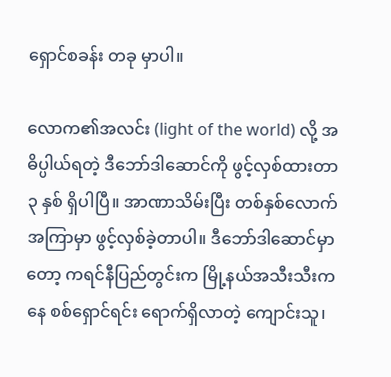ရှောင်စခန်း တခု မှာပါ။

လောက၏အလင်း (light of the world) လို့ အဓိပ္ပါယ်ရတဲ့ ဒီဘော်ဒါဆောင်ကို ဖွင့်လှစ်ထားတာ ၃ နှစ် ရှိပါပြီ။ အာဏာသိမ်းပြီး တစ်နှစ်လောက်အကြာမှာ ဖွင့်လှစ်ခဲ့တာပါ။ ဒီဘော်ဒါဆောင်မှာတော့ ကရင်နီပြည်တွင်းက မြို့နယ်အသီးသီးကနေ စစ်ရှောင်ရင်း ရောက်ရှိလာတဲ့ ကျောင်းသူ၊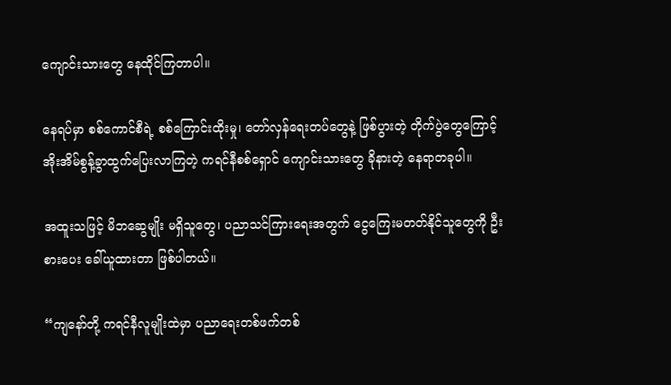ကျောင်းသားတွေ နေထိုင်ကြတာပါ။

နေရပ်မှာ စစ်ကောင်စီရဲ့ စစ်ကြောင်းထိုးမှု၊ တော်လှန်ရေးတပ်တွေနဲ့ ဖြစ်ပွားတဲ့ တိုက်ပွဲတွေကြောင့် အိုးအိမ်စွန့်ခွာထွက်ပြေးလာကြတဲ့ ကရင်နီစစ်ရှောင် ကျောင်းသားတွေ ခိုနားတဲ့ နေရာတခုပါ။

အထူးသဖြင့် မိဘဆွေမျိုး မရှိသူတွေ၊ ပညာသင်ကြားရေးအတွက် ငွေကြေးမတတ်နိုင်သူတွေကို ဦးစားပေး ခေါ်ယူထားတာ ဖြစ်ပါတယ်။

“ကျနော်တို့ ကရင်နီလူမျိုးထဲမှာ ပညာရေးတစ်ဖက်တစ်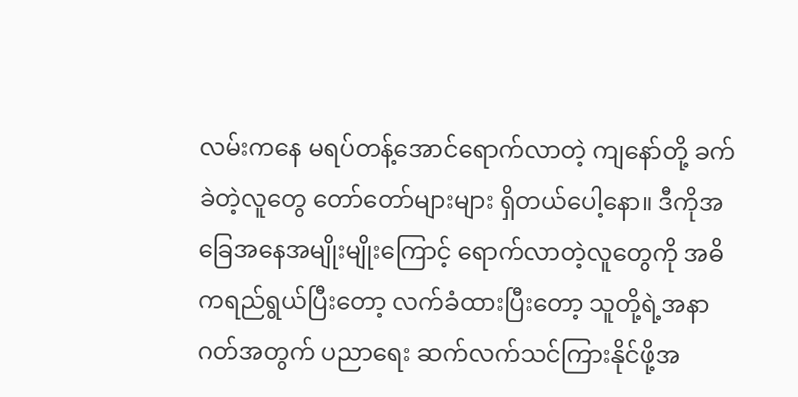လမ်းကနေ မရပ်တန့်အောင်ရောက်လာတဲ့ ကျနော်တို့ ခက်ခဲတဲ့လူတွေ တော်တော်များများ ရှိတယ်ပေါ့နော။ ဒီကိုအခြေအနေအမျိုးမျိုးကြောင့် ရောက်လာတဲ့လူတွေကို အဓိကရည်ရွယ်ပြီးတော့ လက်ခံထားပြီးတော့ သူတို့ရဲ့အနာဂတ်အတွက် ပညာရေး ဆက်လက်သင်ကြားနိုင်ဖို့အ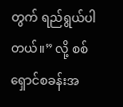တွက် ရည်ရွယ်ပါတယ်။” လို့ စစ်ရှောင်စခန်းအ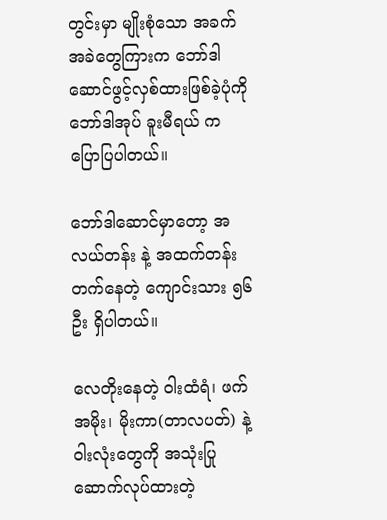တွင်းမှာ မျိုးစုံသော အခက်အခဲတွေကြားက ဘော်ဒါဆောင်ဖွင့်လှစ်ထားဖြစ်ခဲ့ပုံကို ဘော်ဒါအုပ် ခူးမီရယ် က ပြောပြပါတယ်။

ဘော်ဒါဆောင်မှာတော့ အလယ်တန်း နဲ့ အထက်တန်း တက်နေတဲ့ ကျောင်းသား ၅၆ ဦး ရှိပါတယ်။

လေတိုးနေတဲ့ ဝါးထံရံ၊ ဖက်အမိုး၊ မိုးကာ(တာလပတ်) နဲ့ ဝါးလုံးတွေကို အသုံးပြုဆောက်လုပ်ထားတဲ့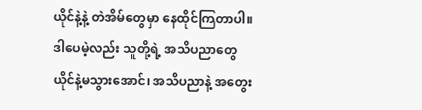ယိုင်နဲ့နဲ့ တဲအိမ်တွေမှာ နေထိုင်ကြတာပါ။ ဒါပေမဲ့လည်း သူတို့ရဲ့ အသိပညာတွေ ယိုင်နဲ့မသွားအောင်၊ အသိပညာနဲ့ အတွေး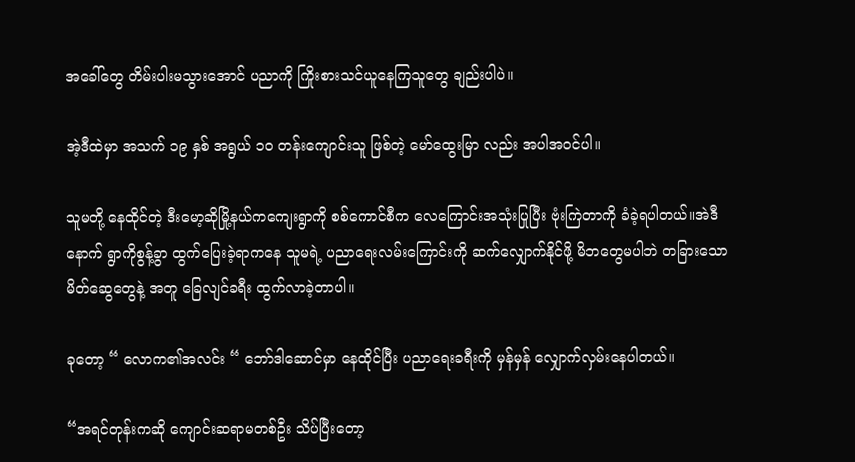အခေါ်တွေ တိမ်းပါးမသွားအောင် ပညာကို ကြိုးစားသင်ယူနေကြသူတွေ ချည်းပါပဲ။

အဲ့ဒီထဲမှာ အသက် ၁၉ နှစ် အရွယ် ၁၀ တန်းကျောင်းသူ ဖြစ်တဲ့ မော်ထွေးမြာ လည်း အပါအဝင်ပါ။

သူမတို့ နေထိုင်တဲ့ ဒီးမော့ဆိုမြို့နယ်ကကျေးရွာကို စစ်ကောင်စီက လေကြောင်းအသုံးပြုပြီး ဗုံးကြဲတာကို ခံခဲ့ရပါတယ်။အဲဒီနောက် ရွာကိုစွန့်ခွာ ထွက်ပြေးခဲ့ရာကနေ သူမရဲ့ ပညာရေးလမ်းကြောင်းကို ဆက်လျှောက်နိုင်ဖို့ မိဘတွေမပါဘဲ တခြားသော မိတ်ဆွေတွေနဲ့ အတူ ခြေလျင်ခရီး ထွက်လာခဲ့တာပါ။

ခုတော့ “ လောက၏အလင်း “ ဘော်ဒါဆောင်မှာ နေထိုင်ပြီး ပညာရေးခရီးကို မှန်မှန် လျှောက်လှမ်းနေပါတယ်။

“အရင်တုန်းကဆို ကျောင်းဆရာမတစ်ဦး သိပ်ပြီးတော့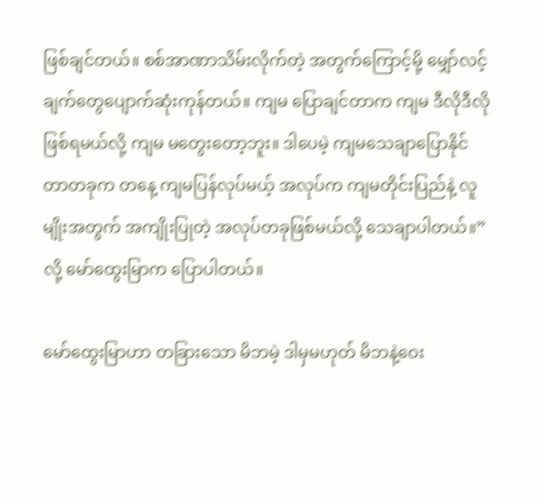ဖြစ်ချင်တယ်။ စစ်အာဏာသိမ်းလိုက်တဲ့ အတွက်ကြောင့်မို့ မျှော်လင့်ချက်တွေပျောက်ဆုံးကုန်တယ်။ ကျမ ပြောချင်တာက ကျမ ဒီလိုဒီလို ဖြစ်ရမယ်လို့ ကျမ မတွေးတော့ဘူး။ ဒါပေမဲ့ ကျမသေချာပြောနိုင်တာတခုက တနေ့ ကျမပြန်လုပ်မယ့် အလုပ်က ကျမတိုင်းပြည်နဲ့ လူမျိုးအတွက် အကျိုးပြုတဲ့ အလုပ်တခုဖြစ်မယ်လို့ သေချာပါတယ်။” လို့ မော်ထွေးမြာက ပြောပါတယ်။

မော်ထွေးမြာဟာ တခြားသော မိဘမဲ့ ဒါမှမဟုတ် မိဘနဲ့ဝေး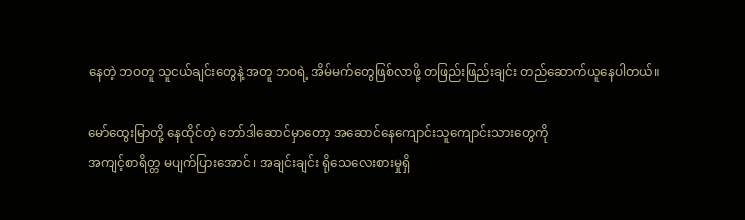နေတဲ့ ဘဝတူ သူငယ်ချင်းတွေနဲ့ အတူ ဘဝရဲ့ အိမ်မက်တွေဖြစ်လာဖို့ တဖြည်းဖြည်းချင်း တည်ဆောက်ယူနေပါတယ်။

မော်ထွေးမြာတို့ နေထိုင်တဲ့ ဘော်ဒါဆောင်မှာတော့ အဆောင်နေကျောင်းသူကျောင်းသားတွေကို
အကျင့်စာရိတ္တ မပျက်ပြားအောင် ၊ အချင်းချင်း ရိုသေလေးစားမှုရှိ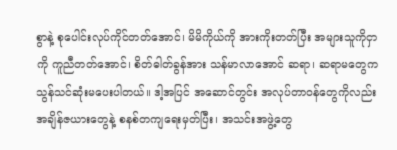စွာနဲ့ စုပေါင်းလုပ်ကိုင်တတ်အောင်၊ မိမိကိုယ်ကို အားကိုးတတ်ပြီး အများသူကိုငှာကို ကူညီတတ်အောင်၊ စိတ်ဓါတ်ခွန်အား သန်မာလာအောင် ဆရာ၊ ဆရာမတွေက သွန်သင်ဆုံးမပေးပါတယ်။ ဒါ့အပြင် အဆောင်တွင်း အလုပ်တာဝန်တွေကိုလည်း အချိန်ဇယားတွေနဲ့ စနစ်တကျရေးမှတ်ပြီး၊ အသင်းအဖွဲ့တွေ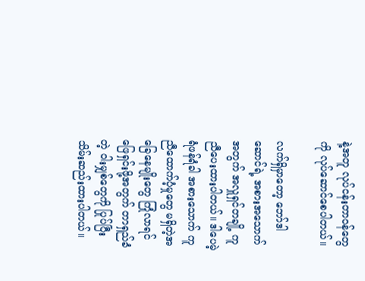နဲ့အတူ လုပ်ငန်းတာဝန်တွေကို လုပ်ဆောင်စေပါတယ်။

လက်ရှိမှာတော့ ဘော်ဒါဆောင်ရဲ့ အစားအသောက်အတွက် အလှူရှင်တချို့ ကူညီပေးထားပါတယ်။ ဒါပေမဲ့ ရံဖန်ရံခါ အစားသောက် ကူညီထောက်ပံ့မှုတွေ မရှိတဲ့အခြေနေမျိုးတွေ ကြုံလာရင် ဖြေရှင်းဖို့အတွက် တာရှည်ခံတဲ့ ဝါးမျှစ်တွေကို ပြုပ်ပြီး သိမ်းဆည်းထားပါတယ်။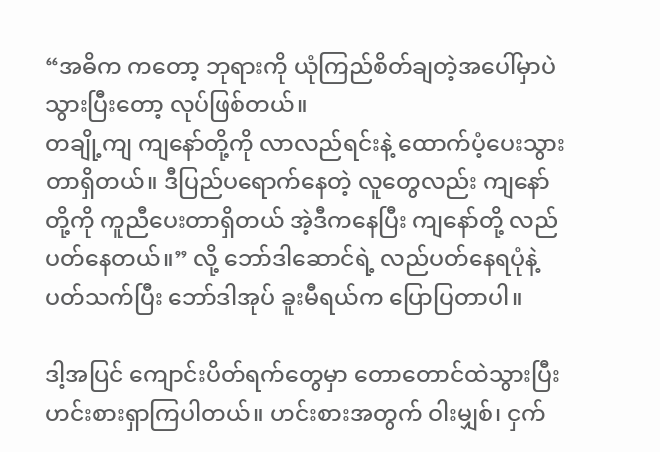“အဓိက ကတော့ ဘုရားကို ယုံကြည်စိတ်ချတဲ့အပေါ်မှာပဲ သွားပြီးတော့ လုပ်ဖြစ်တယ်။
တချို့ကျ ကျနော်တို့ကို လာလည်ရင်းနဲ့ ထောက်ပံ့ပေးသွားတာရှိတယ်။ ဒီပြည်ပရောက်နေတဲ့ လူတွေလည်း ကျနော်တို့ကို ကူညီပေးတာရှိတယ် အဲ့ဒီကနေပြီး ကျနော်တို့ လည်ပတ်နေတယ်။” လို့ ဘော်ဒါဆောင်ရဲ့ လည်ပတ်နေရပုံနဲ့ ပတ်သက်ပြီး ဘော်ဒါအုပ် ခူးမီရယ်က ပြောပြတာပါ။

ဒါ့အပြင် ကျောင်းပိတ်ရက်တွေမှာ တောတောင်ထဲသွားပြီး ဟင်းစားရှာကြပါတယ်။ ဟင်းစားအတွက် ဝါးမျှစ်၊ ငှက်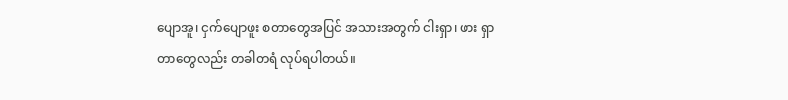ပျောအူ၊ ငှက်ပျောဖူး စတာတွေအပြင် အသားအတွက် ငါးရှာ၊ ဖား ရှာတာတွေလည်း တခါတရံ လုပ်ရပါတယ်။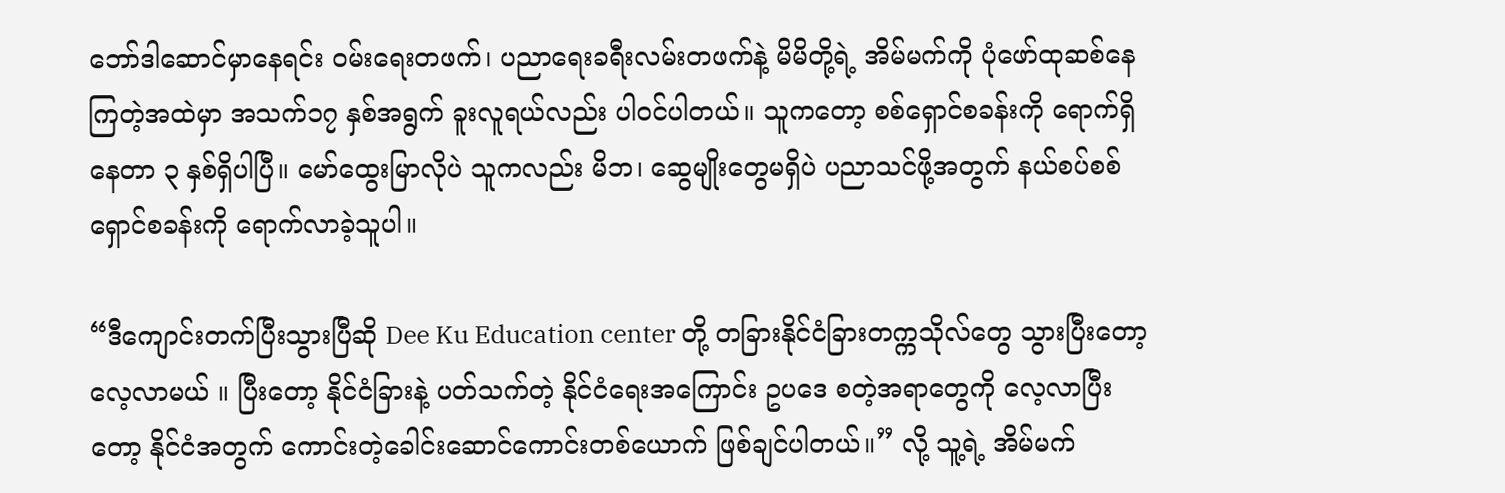ဘော်ဒါဆောင်မှာနေရင်း ဝမ်းရေးတဖက်၊ ပညာရေးခရီးလမ်းတဖက်နဲ့ မိမိတို့ရဲ့ အိမ်မက်ကို ပုံဖော်ထုဆစ်နေကြတဲ့အထဲမှာ အသက်၁၇ နှစ်အရွက် ခူးလူရယ်လည်း ပါဝင်ပါတယ်။ သူကတော့ စစ်ရှောင်စခန်းကို ရောက်ရှိနေတာ ၃ နှစ်ရှိပါပြီ။ မော်ထွေးမြာလိုပဲ သူကလည်း မိဘ၊ ဆွေမျိုးတွေမရှိပဲ ပညာသင်ဖို့အတွက် နယ်စပ်စစ်ရှောင်စခန်းကို ရောက်လာခဲ့သူပါ။

“ဒီကျောင်းတက်ပြီးသွားပြီဆို Dee Ku Education center တို့ တခြားနိုင်ငံခြားတက္ကသိုလ်တွေ သွားပြီးတော့ လေ့လာမယ် ။ ပြီးတော့ နိုင်ငံခြားနဲ့ ပတ်သက်တဲ့ နိုင်ငံရေးအကြောင်း ဥပဒေ စတဲ့အရာတွေကို လေ့လာပြီးတော့ နိုင်ငံအတွက် ကောင်းတဲ့ခေါင်းဆောင်ကောင်းတစ်ယောက် ဖြစ်ချင်ပါတယ်။” လို့ သူ့ရဲ့ အိမ်မက်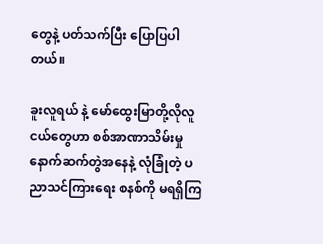တွေနဲ့ ပတ်သက်ပြီး ပြောပြပါတယ်။

ခူးလူရယ် နဲ့ မော်ထွေးမြာတို့လိုလူငယ်တွေဟာ စစ်အာဏာသိမ်းမှုနောက်ဆက်တွဲအနေနဲ့ လုံခြုံတဲ့ ပညာသင်ကြားရေး စနစ်ကို မရရှိကြ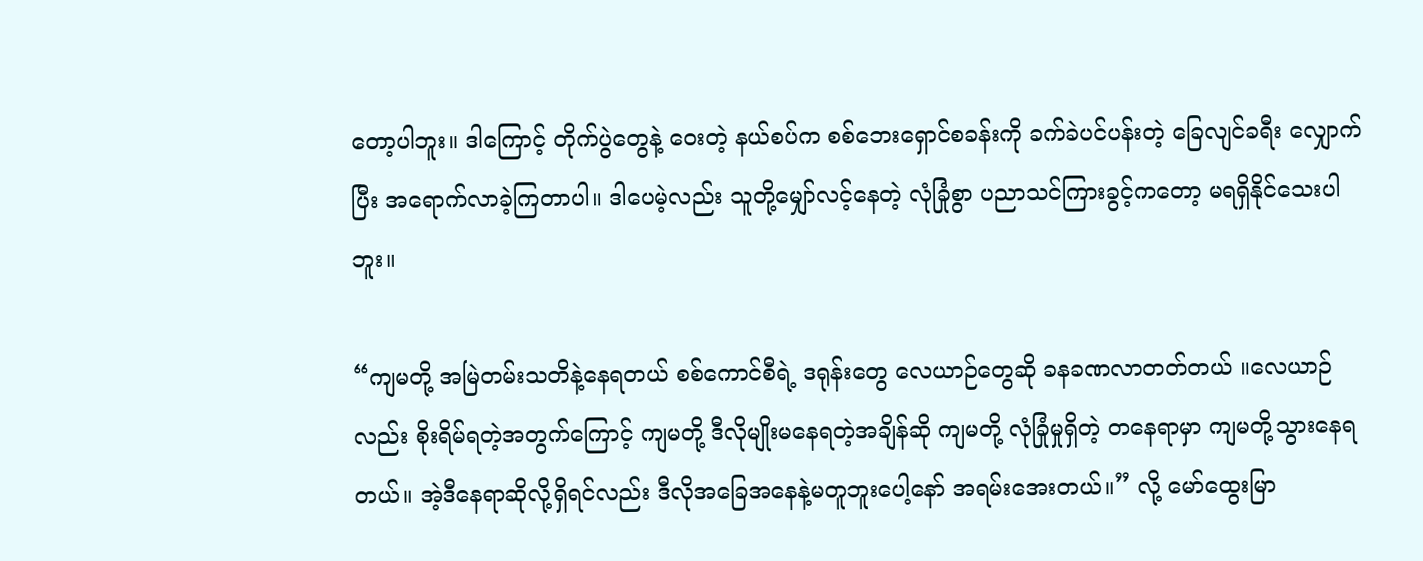တော့ပါဘူး။ ဒါကြောင့် တိုက်ပွဲတွေနဲ့ ဝေးတဲ့ နယ်စပ်က စစ်ဘေးရှောင်စခန်းကို ခက်ခဲပင်ပန်းတဲ့ ခြေလျင်ခရီး လျှောက်ပြီး အရောက်လာခဲ့ကြတာပါ။ ဒါပေမဲ့လည်း သူတို့မျှော်လင့်နေတဲ့ လုံခြုံစွာ ပညာသင်ကြားခွင့်ကတော့ မရရှိနိုင်သေးပါဘူး။

“ကျမတို့ အမြဲတမ်းသတိနဲ့နေရတယ် စစ်ကောင်စီရဲ့ ဒရုန်းတွေ လေယာဉ်တွေဆို ခနခဏလာတတ်တယ် ။လေယာဉ်လည်း စိုးရိမ်ရတဲ့အတွက်ကြောင့် ကျမတို့ ဒီလိုမျိုးမနေရတဲ့အချိန်ဆို ကျမတို့ လုံခြုံမှုရှိတဲ့ တနေရာမှာ ကျမတို့သွားနေရတယ်။ အဲ့ဒီနေရာဆိုလို့ရှိရင်လည်း ဒီလိုအခြေအနေနဲ့မတူဘူးပေါ့နော် အရမ်းအေးတယ်။” လို့ မော်ထွေးမြာ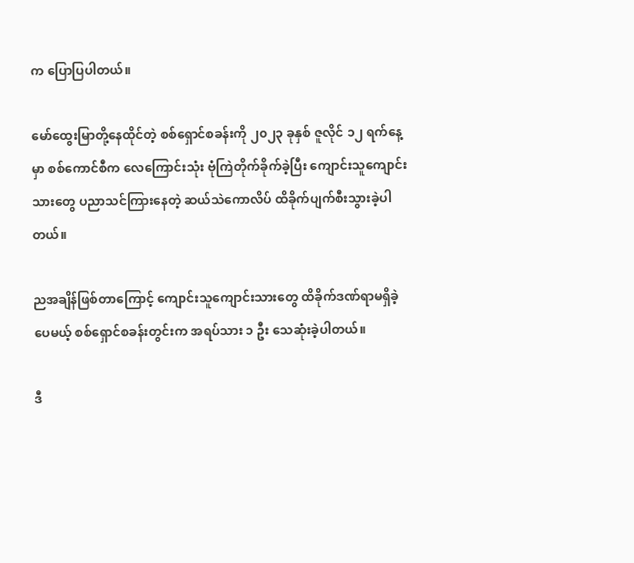က ပြောပြပါတယ်။

မော်ထွေးမြာတို့နေထိုင်တဲ့ စစ်ရှောင်စခန်းကို ၂၀၂၃ ခုနှစ် ဇူလိုင် ၁၂ ရက်နေ့မှာ စစ်ကောင်စီက လေကြောင်းသုံး ဗုံကြဲတိုက်ခိုက်ခဲ့ပြီး ကျောင်းသူကျောင်းသားတွေ ပညာသင်ကြားနေတဲ့ ဆယ်သဲကောလိပ် ထိခိုက်ပျက်စီးသွားခဲ့ပါတယ်။

ညအချိန်ဖြစ်တာကြောင့် ကျောင်းသူကျောင်းသားတွေ ထိခိုက်ဒဏ်ရာမရှိခဲ့ပေမယ့် စစ်ရှောင်စခန်းတွင်းက အရပ်သား ၁ ဦး သေဆုံးခဲ့ပါတယ်။

ဒီ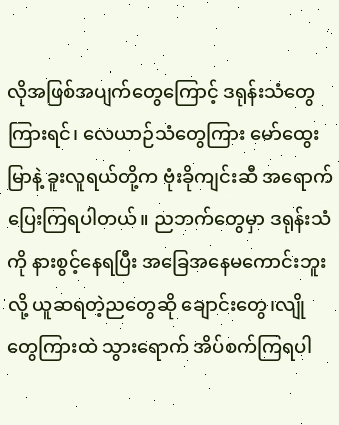လိုအဖြစ်အပျက်တွေကြောင့် ဒရုန်းသံတွေကြားရင်၊ လေယာဉ်သံတွေကြား မော်ထွေးမြာနဲ့ ခူးလူရယ်တို့က ဗုံးခိုကျင်းဆီ အရောက်ပြေးကြရပါတယ်။ ညဘက်တွေမှာ ဒရုန်းသံကို နားစွင့်နေရပြီး အခြေအနေမကောင်းဘူးလို့ ယူဆရတဲ့ညတွေဆို ချောင်းတွေ၊လျိုတွေကြားထဲ သွားရောက် အိပ်စက်ကြရပါ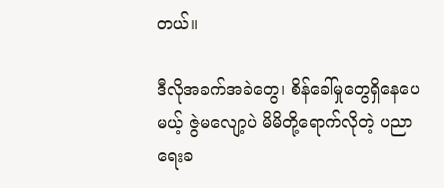တယ်။

ဒီလိုအခက်အခဲတွေ၊ စိန်ခေါ်မှုတွေရှိနေပေမယ့် ဇွဲမလျော့ပဲ မိမိတို့ရောက်လိုတဲ့ ပညာရေးခ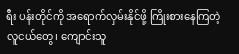ရီး ပန်းတိုင်ကို အရောက်လှမ်းနိုင်ဖို့ ကြိုးစားနေကြတဲ့ လူငယ်တွေ၊ ကျောင်းသူ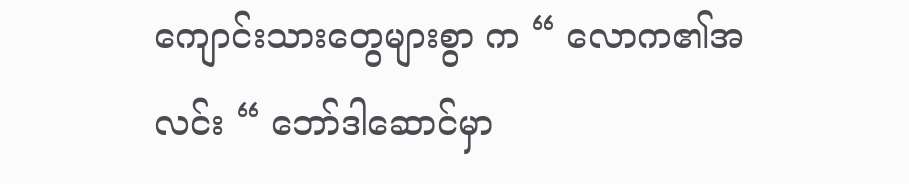ကျောင်းသားတွေများစွာ က “ လောက၏အလင်း “ ဘော်ဒါဆောင်မှာ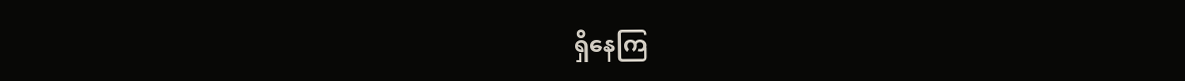ရှိနေကြ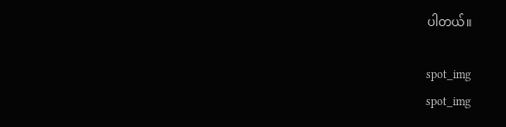ပါတယ်။

spot_img
spot_img